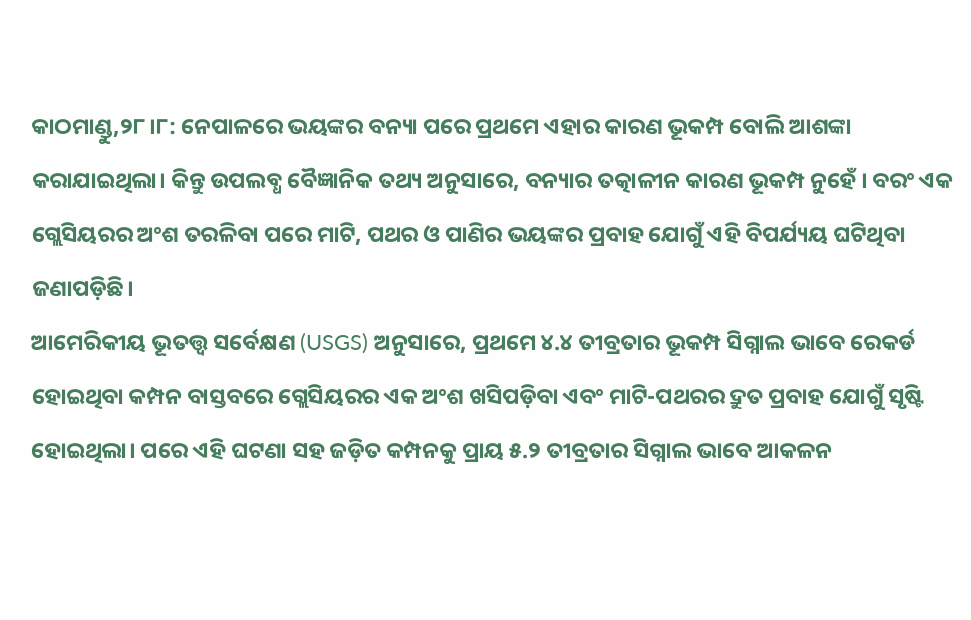କାଠମାଣ୍ଡୁ,୨୮।୮: ନେପାଳରେ ଭୟଙ୍କର ବନ୍ୟା ପରେ ପ୍ରଥମେ ଏହାର କାରଣ ଭୂକମ୍ପ ବୋଲି ଆଶଙ୍କା କରାଯାଇଥିଲା। କିନ୍ତୁ ଉପଲବ୍ଧ ବୈଜ୍ଞାନିକ ତଥ୍ୟ ଅନୁସାରେ, ବନ୍ୟାର ତତ୍କାଳୀନ କାରଣ ଭୂକମ୍ପ ନୁହେଁ । ବରଂ ଏକ ଗ୍ଲେସିୟରର ଅଂଶ ତରଳିବା ପରେ ମାଟି, ପଥର ଓ ପାଣିର ଭୟଙ୍କର ପ୍ରବାହ ଯୋଗୁଁ ଏହି ବିପର୍ଯ୍ୟୟ ଘଟିଥିବା ଜଣାପଡ଼ିଛି।
ଆମେରିକୀୟ ଭୂତତ୍ତ୍ୱ ସର୍ବେକ୍ଷଣ (USGS) ଅନୁସାରେ, ପ୍ରଥମେ ୪.୪ ତୀବ୍ରତାର ଭୂକମ୍ପ ସିଗ୍ନାଲ ଭାବେ ରେକର୍ଡ ହୋଇଥିବା କମ୍ପନ ବାସ୍ତବରେ ଗ୍ଲେସିୟରର ଏକ ଅଂଶ ଖସିପଡ଼ିବା ଏବଂ ମାଟି-ପଥରର ଦ୍ରୁତ ପ୍ରବାହ ଯୋଗୁଁ ସୃଷ୍ଟି ହୋଇଥିଲା। ପରେ ଏହି ଘଟଣା ସହ ଜଡ଼ିତ କମ୍ପନକୁ ପ୍ରାୟ ୫.୨ ତୀବ୍ରତାର ସିଗ୍ନାଲ ଭାବେ ଆକଳନ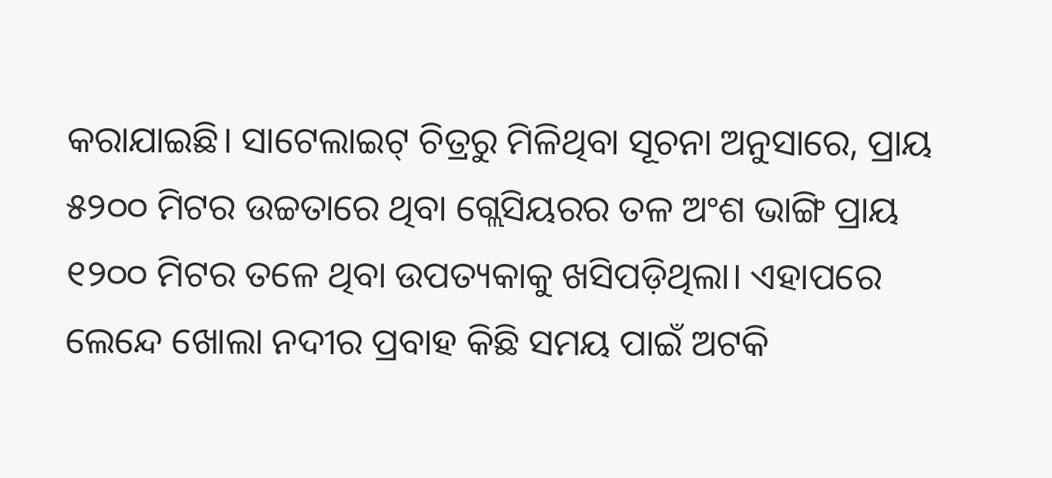କରାଯାଇଛି। ସାଟେଲାଇଟ୍ ଚିତ୍ରରୁ ମିଳିଥିବା ସୂଚନା ଅନୁସାରେ, ପ୍ରାୟ ୫୨୦୦ ମିଟର ଉଚ୍ଚତାରେ ଥିବା ଗ୍ଲେସିୟରର ତଳ ଅଂଶ ଭାଙ୍ଗି ପ୍ରାୟ ୧୨୦୦ ମିଟର ତଳେ ଥିବା ଉପତ୍ୟକାକୁ ଖସିପଡ଼ିଥିଲା। ଏହାପରେ ଲେନ୍ଦେ ଖୋଲା ନଦୀର ପ୍ରବାହ କିଛି ସମୟ ପାଇଁ ଅଟକି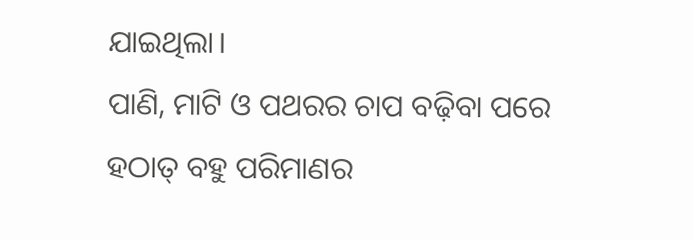ଯାଇଥିଲା।
ପାଣି, ମାଟି ଓ ପଥରର ଚାପ ବଢ଼ିବା ପରେ ହଠାତ୍ ବହୁ ପରିମାଣର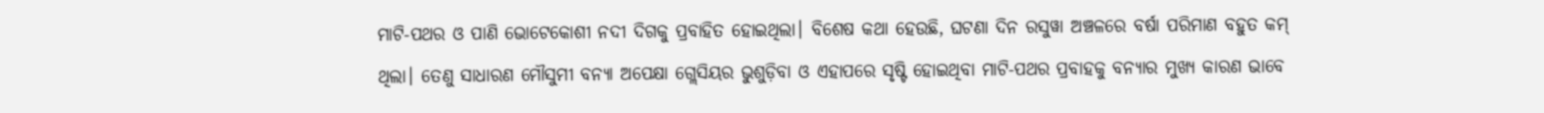ମାଟି-ପଥର ଓ ପାଣି ଭୋଟେକୋଶୀ ନଦୀ ଦିଗକୁ ପ୍ରବାହିତ ହୋଇଥିଲା। ବିଶେଷ କଥା ହେଉଛି, ଘଟଣା ଦିନ ରସୁୱା ଅଞ୍ଚଳରେ ବର୍ଷା ପରିମାଣ ବହୁତ କମ୍ ଥିଲା। ତେଣୁ ସାଧାରଣ ମୌସୁମୀ ବନ୍ୟା ଅପେକ୍ଷା ଗ୍ଲେସିୟର ଭୁଶୁଡ଼ିବା ଓ ଏହାପରେ ସୃଷ୍ଟି ହୋଇଥିବା ମାଟି-ପଥର ପ୍ରବାହକୁ ବନ୍ୟାର ମୁଖ୍ୟ କାରଣ ଭାବେ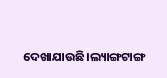ଦେଖାଯାଉଛି।ଲ୍ୟାଙ୍ଗଟାଙ୍ଗ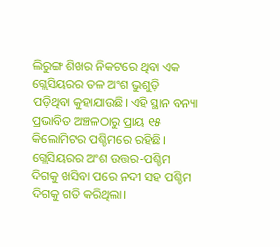ଲିରୁଙ୍ଗ ଶିଖର ନିକଟରେ ଥିବା ଏକ ଗ୍ଲେସିୟରର ତଳ ଅଂଶ ଭୁଶୁଡ଼ି ପଡ଼ିଥିବା କୁହାଯାଉଛି। ଏହି ସ୍ଥାନ ବନ୍ୟା ପ୍ରଭାବିତ ଅଞ୍ଚଳଠାରୁ ପ୍ରାୟ ୧୫ କିଲୋମିଟର ପଶ୍ଚିମରେ ରହିଛି। ଗ୍ଲେସିୟରର ଅଂଶ ଉତ୍ତର-ପଶ୍ଚିମ ଦିଗକୁ ଖସିବା ପରେ ନଦୀ ସହ ପଶ୍ଚିମ ଦିଗକୁ ଗତି କରିଥିଲା।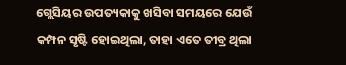ଗ୍ଲେସିୟର ଉପତ୍ୟକାକୁ ଖସିବା ସମୟରେ ଯେଉଁ କମ୍ପନ ସୃଷ୍ଟି ହୋଇଥିଲା, ତାହା ଏତେ ତୀବ୍ର ଥିଲା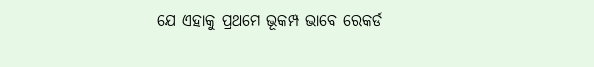ଯେ ଏହାକୁ ପ୍ରଥମେ ଭୂକମ୍ପ ଭାବେ ରେକର୍ଡ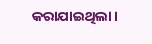କରାଯାଇଥିଲା।